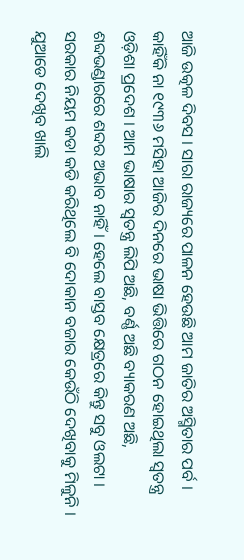ଆଜି ଉତ୍କଳ ଦିବସ । ସାରା ରାଜ୍ୟରେ ପାଳନ ହେଉଛି ଆମ ଜାତିର ଅସ୍ମିତାର ପର୍ବ । କାହିଁକି ନା ୧୯୩୬ ମସିହା ଆଜିର ଦିନରେ ଭାଷା ଭିତ୍ତିରେ ଗଠନ ହୋଇଥିଲା ସ୍ୱତନ୍ତ୍ର ଓଡ଼ିଶା ପ୍ରଦେଶ । ଆମ ଭାଷାର ସ୍ୱତନ୍ତ୍ର ଲିପି ଅଛି, ବର୍ଣ୍ଣ ଅଛି ବ୍ୟାକରଣ ଅଛି, ଶବ୍ଦଭଣ୍ଡାରରେ ଶବ୍ଦର ଅଭାବ ନାହିଁ । ହେଲେ ବାସ୍ତବ କ୍ଷେତ୍ରରେ କିନ୍ତୁ ସବୁ ଓଲଟା । ସରକାର ନିୟମ କଡା କଡି କରିଥିଲେ ବି ଦୋକାନ ବଜାର କେଉଁଠି ଦେଖିବାକୁ ମିଳୁନି ।
ଯୁଆଡେ ଦେଖିବ ଖାଲି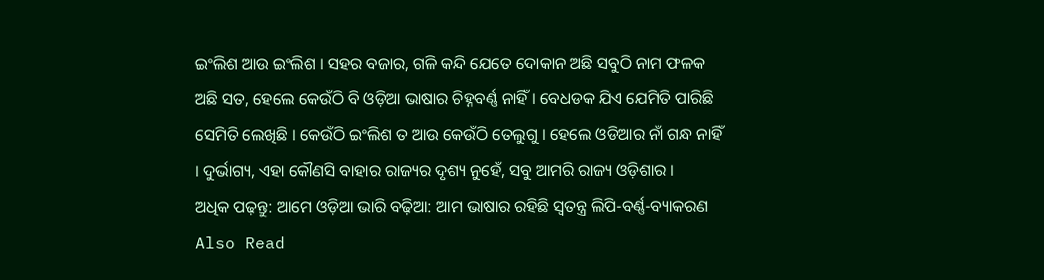ଇଂଲିଶ ଆଉ ଇଂଲିଶ । ସହର ବଜାର, ଗଳି କନ୍ଦି ଯେତେ ଦୋକାନ ଅଛି ସବୁଠି ନାମ ଫଳକ ଅଛି ସତ, ହେଲେ କେଉଁଠି ବି ଓଡ଼ିଆ ଭାଷାର ଚିହ୍ନବର୍ଣ୍ଣ ନାହିଁ । ବେଧଡକ ଯିଏ ଯେମିତି ପାରିଛି ସେମିତି ଲେଖିଛି । କେଉଁଠି ଇଂଲିଶ ତ ଆଉ କେଉଁଠି ତେଲୁଗୁ । ହେଲେ ଓଡିଆର ନାଁ ଗନ୍ଧ ନାହିଁ । ଦୁର୍ଭାଗ୍ୟ, ଏହା କୌଣସି ବାହାର ରାଜ୍ୟର ଦୃଶ୍ୟ ନୁହେଁ, ସବୁ ଆମରି ରାଜ୍ୟ ଓଡ଼ିଶାର ।
ଅଧିକ ପଢ଼ନ୍ତୁ: ଆମେ ଓଡ଼ିଆ ଭାରି ବଢ଼ିଆ: ଆମ ଭାଷାର ରହିଛି ସ୍ୱତନ୍ତ୍ର ଲିପି-ବର୍ଣ୍ଣ-ବ୍ୟାକରଣ
Also Read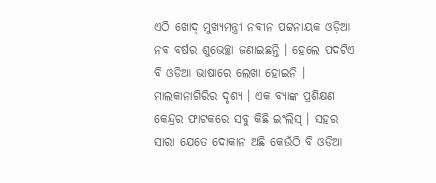ଏଠି ଖୋଦ୍ ମୁଖ୍ୟମନ୍ତ୍ରୀ ନବୀନ ପଟ୍ଟନାୟକ ଓଡ଼ିଆ ନବ ବର୍ଷର ଶୁଭେଚ୍ଛା ଜଣାଇଛନ୍ତି । ହେଲେ ପଦଟିଏ ବି ଓଡିଆ ଭାଷାରେ ଲେଖା ହୋଇନି । ମାଲକାନାଗିରିର ଦୃଶ୍ୟ । ଏକ ବ୍ୟାଙ୍କ ପ୍ରଶିକ୍ଷଣ କେନ୍ଦ୍ରର ଫାଟକରେ ସବୁ କିଛି ଇଂଲିସ୍ । ସହର ସାରା ଯେତେ ଦୋକାନ ଅଛି କେଉଁଠି ବି ଓଡିଆ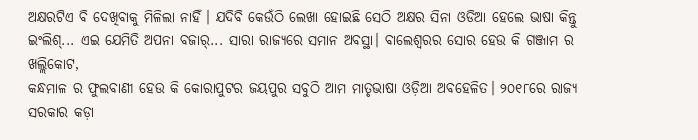ଅକ୍ଷରଟିଏ ବି ଦେଖିବାକୁ ମିଳିଲା ନାହିଁ । ଯଦିବି କେଉଁଠି ଲେଖା ହୋଇଛି ସେଠି ଅକ୍ଷର ସିନା ଓଡିଆ ହେଲେ ଭାଷା କିନ୍ତୁ ଇଂଲିଶ୍... ଏଇ ଯେମିତି ଅପନା ବଜାର୍... ସାରା ରାଜ୍ୟରେ ସମାନ ଅବସ୍ଥା। ବାଲେଶ୍ୱରର ସୋର ହେଉ କି ଗଞ୍ଜାମ ର ଖଲ୍ଲିକୋଟ,
କନ୍ଧମାଳ ର ଫୁଲବାଣୀ ହେଉ କି କୋରାପୁଟର ଜୟପୁର ସବୁଠି ଆମ ମାତୃଭାଷା ଓଡ଼ିଆ ଅବହେଳିତ। ୨୦୧୮ରେ ରାଜ୍ୟ ସରକାର କଡ଼ା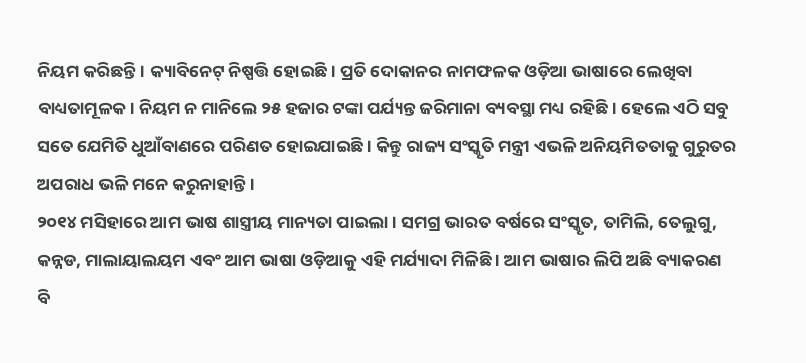ନିୟମ କରିଛନ୍ତି। କ୍ୟାବିନେଟ୍ ନିଷ୍ପତ୍ତି ହୋଇଛି। ପ୍ରତି ଦୋକାନର ନାମଫଳକ ଓଡ଼ିଆ ଭାଷାରେ ଲେଖିବା ବାଧ୍ୟତାମୂଳକ। ନିୟମ ନ ମାନିଲେ ୨୫ ହଜାର ଟଙ୍କା ପର୍ଯ୍ୟନ୍ତ ଜରିମାନା ବ୍ୟବସ୍ଥା ମଧ୍ୟ ରହିଛି। ହେଲେ ଏଠି ସବୁ ସତେ ଯେମିତି ଧୁଆଁବାଣରେ ପରିଣତ ହୋଇଯାଇଛି। କିନ୍ତୁ ରାଜ୍ୟ ସଂସ୍କୃତି ମନ୍ତ୍ରୀ ଏଭଳି ଅନିୟମିତତାକୁ ଗୁରୁତର ଅପରାଧ ଭଳି ମନେ କରୁନାହାନ୍ତି।
୨୦୧୪ ମସିହାରେ ଆମ ଭାଷ ଶାସ୍ତ୍ରୀୟ ମାନ୍ୟତା ପାଇଲା । ସମଗ୍ର ଭାରତ ବର୍ଷରେ ସଂସ୍କୃତ, ତାମିଲି, ତେଲୁଗୁ, କନ୍ନଡ, ମାଲାୟାଲୟମ ଏବଂ ଆମ ଭାଷା ଓଡ଼ିଆକୁ ଏହି ମର୍ଯ୍ୟାଦା ମିଳିଛି । ଆମ ଭାଷାର ଲିପି ଅଛି ବ୍ୟାକରଣ ବି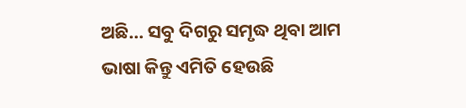ଅଛି... ସବୁ ଦିଗରୁ ସମୃଦ୍ଧ ଥିବା ଆମ ଭାଷା କିନ୍ତୁ ଏମିତି ହେଉଛି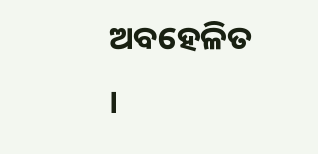ଅବହେଳିତ ।